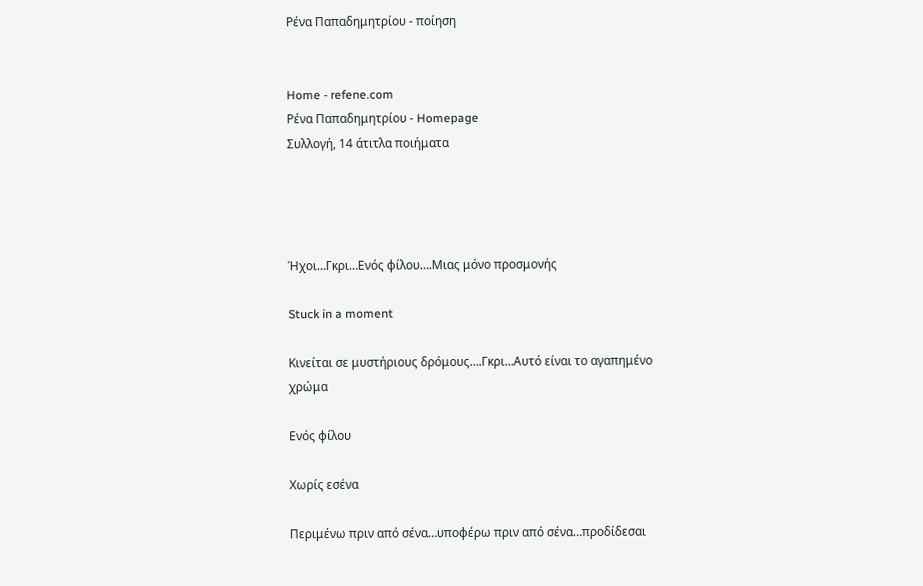Ρένα Παπαδημητρίου - ποίηση


Home - refene.com
Ρένα Παπαδημητρίου - Homepage
Συλλογή, 14 άτιτλα ποιήματα




Ήχοι…Γκρι…Ενός φίλου….Μιας μόνο προσμονής

Stuck in a moment

Κινείται σε μυστήριους δρόμους….Γκρι…Αυτό είναι το αγαπημένο χρώμα

Ενός φίλου

Χωρίς εσένα

Περιμένω πριν από σένα…υποφέρω πριν από σένα…προδίδεσαι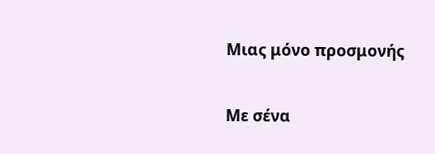Μιας μόνο προσμονής

Με σένα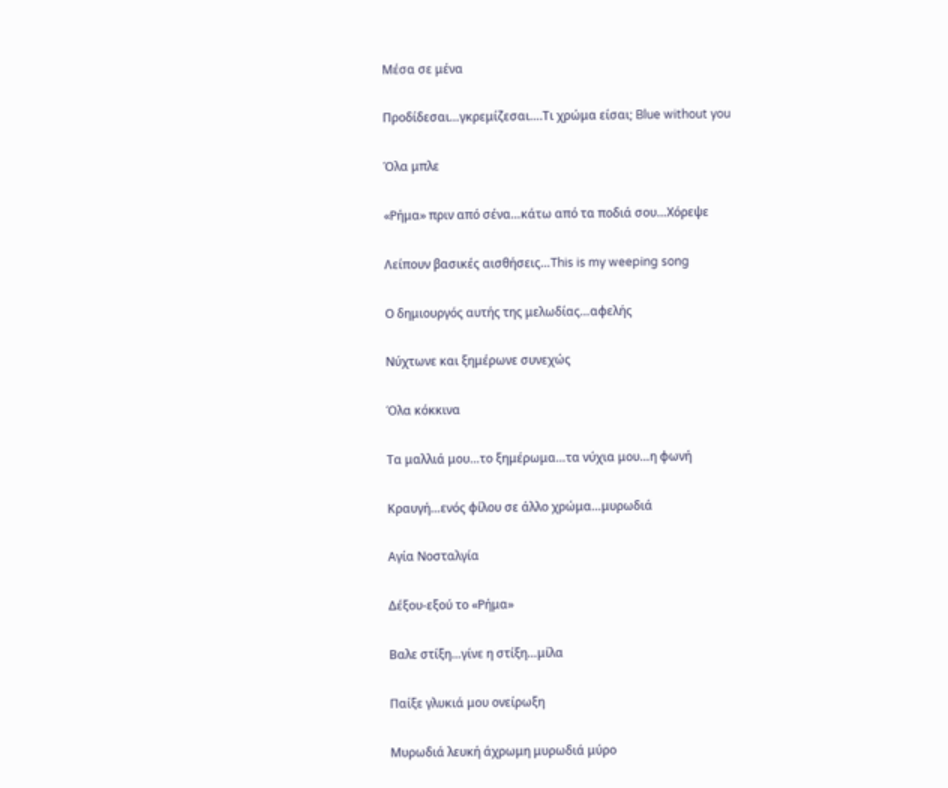Μέσα σε μένα

Προδίδεσαι…γκρεμίζεσαι….Τι χρώμα είσαι; Blue without you

Όλα μπλε

«Ρήμα» πριν από σένα…κάτω από τα ποδιά σου…Χόρεψε

Λείπουν βασικές αισθήσεις…This is my weeping song

Ο δημιουργός αυτής της μελωδίας…αφελής

Νύχτωνε και ξημέρωνε συνεχώς

Όλα κόκκινα

Τα μαλλιά μου…το ξημέρωμα…τα νύχια μου…η φωνή

Κραυγή…ενός φίλου σε άλλο χρώμα…μυρωδιά

Αγία Νοσταλγία

Δέξου-εξού το «Ρήμα»

Βαλε στίξη…γίνε η στίξη…μίλα

Παίξε γλυκιά μου ονείρωξη

Μυρωδιά λευκή άχρωμη μυρωδιά μύρο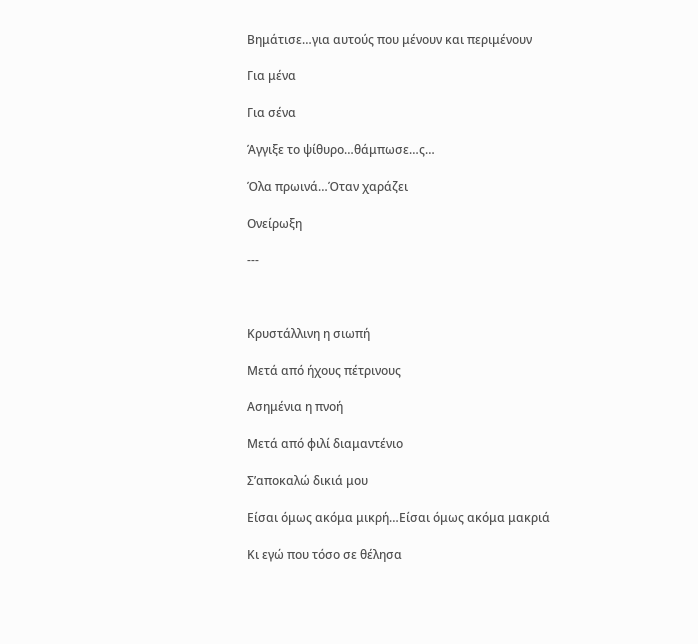Βημάτισε…για αυτούς που μένουν και περιμένουν

Για μένα

Για σένα

Άγγιξε το ψίθυρο…θάμπωσε…ς…

Όλα πρωινά…Όταν χαράζει

Ονείρωξη

---



Κρυστάλλινη η σιωπή

Μετά από ήχους πέτρινους

Ασημένια η πνοή

Μετά από φιλί διαμαντένιο

Σ’αποκαλώ δικιά μου

Είσαι όμως ακόμα μικρή…Είσαι όμως ακόμα μακριά

Κι εγώ που τόσο σε θέλησα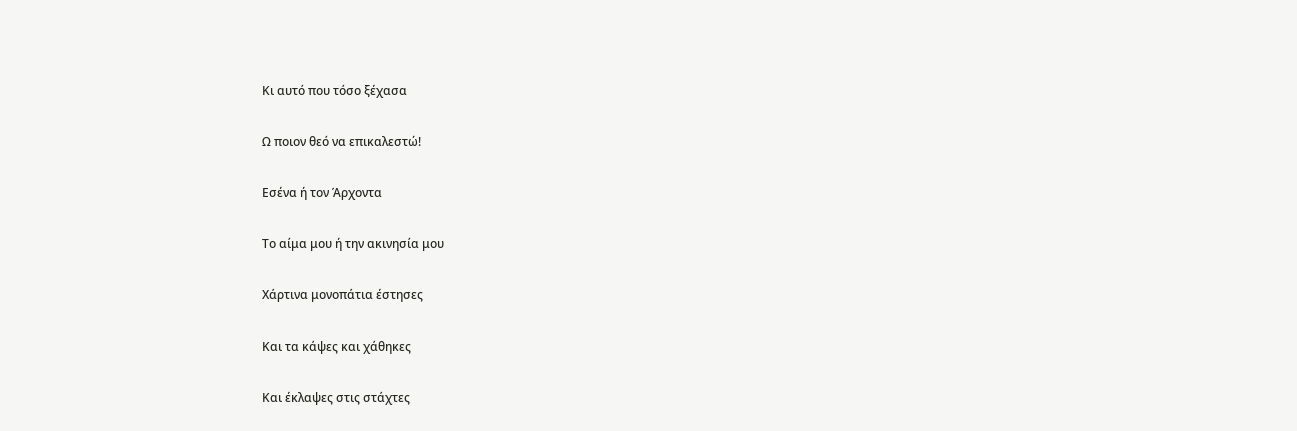Κι αυτό που τόσο ξέχασα

Ω ποιον θεό να επικαλεστώ!

Εσένα ή τον Άρχοντα

Το αίμα μου ή την ακινησία μου

Χάρτινα μονοπάτια έστησες

Και τα κάψες και χάθηκες

Και έκλαψες στις στάχτες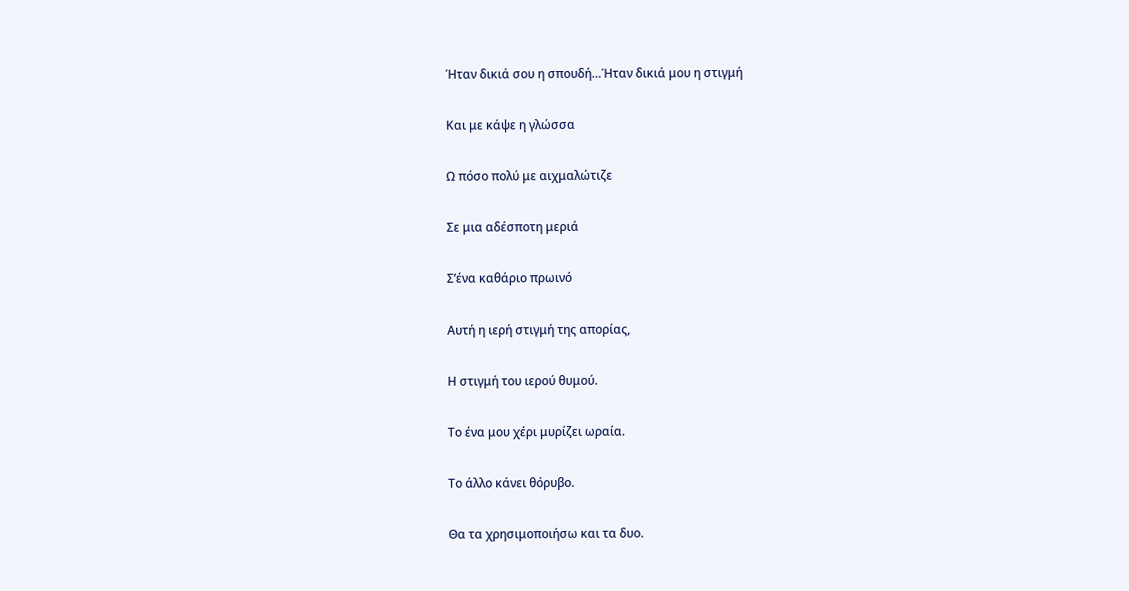Ήταν δικιά σου η σπουδή…Ήταν δικιά μου η στιγμή

Και με κάψε η γλώσσα

Ω πόσο πολύ με αιχμαλώτιζε

Σε μια αδέσποτη μεριά

Σ’ένα καθάριο πρωινό

Αυτή η ιερή στιγμή της απορίας,

Η στιγμή του ιερού θυμού.

Το ένα μου χέρι μυρίζει ωραία.

Το άλλο κάνει θόρυβο.

Θα τα χρησιμοποιήσω και τα δυο.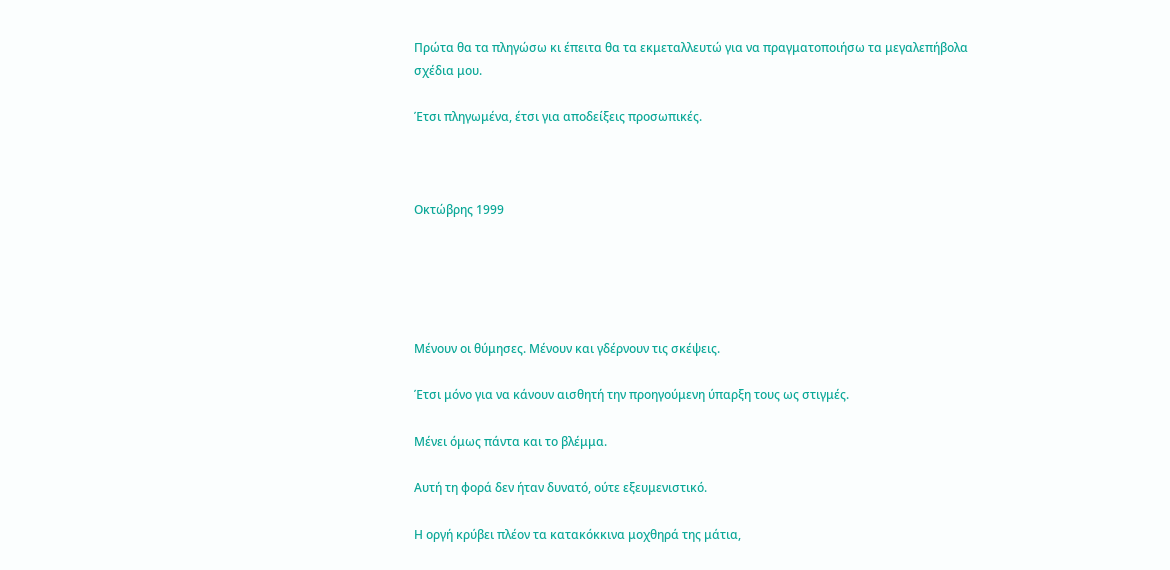Πρώτα θα τα πληγώσω κι έπειτα θα τα εκμεταλλευτώ για να πραγματοποιήσω τα μεγαλεπήβολα σχέδια μου.

Έτσι πληγωμένα, έτσι για αποδείξεις προσωπικές.



Οκτώβρης 1999





Μένουν οι θύμησες. Μένουν και γδέρνουν τις σκέψεις.

Έτσι μόνο για να κάνουν αισθητή την προηγούμενη ύπαρξη τους ως στιγμές.

Μένει όμως πάντα και το βλέμμα.

Αυτή τη φορά δεν ήταν δυνατό, ούτε εξευμενιστικό.

Η οργή κρύβει πλέον τα κατακόκκινα μοχθηρά της μάτια,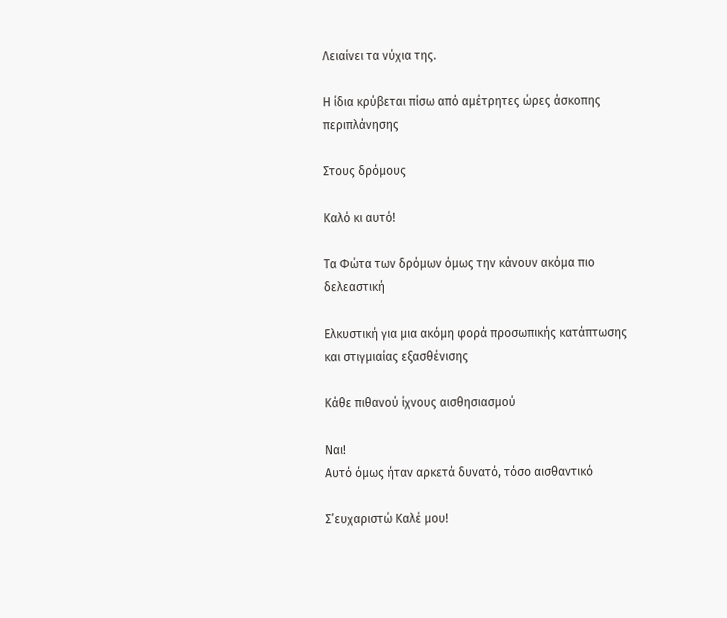Λειαίνει τα νύχια της.

Η ίδια κρύβεται πίσω από αμέτρητες ώρες άσκοπης περιπλάνησης

Στους δρόμους

Καλό κι αυτό!

Τα Φώτα των δρόμων όμως την κάνουν ακόμα πιο δελεαστική

Ελκυστική για μια ακόμη φορά προσωπικής κατάπτωσης και στιγμιαίας εξασθένισης

Κάθε πιθανού ίχνους αισθησιασμού

Ναι!
Αυτό όμως ήταν αρκετά δυνατό, τόσο αισθαντικό

Σ’ευχαριστώ Καλέ μου!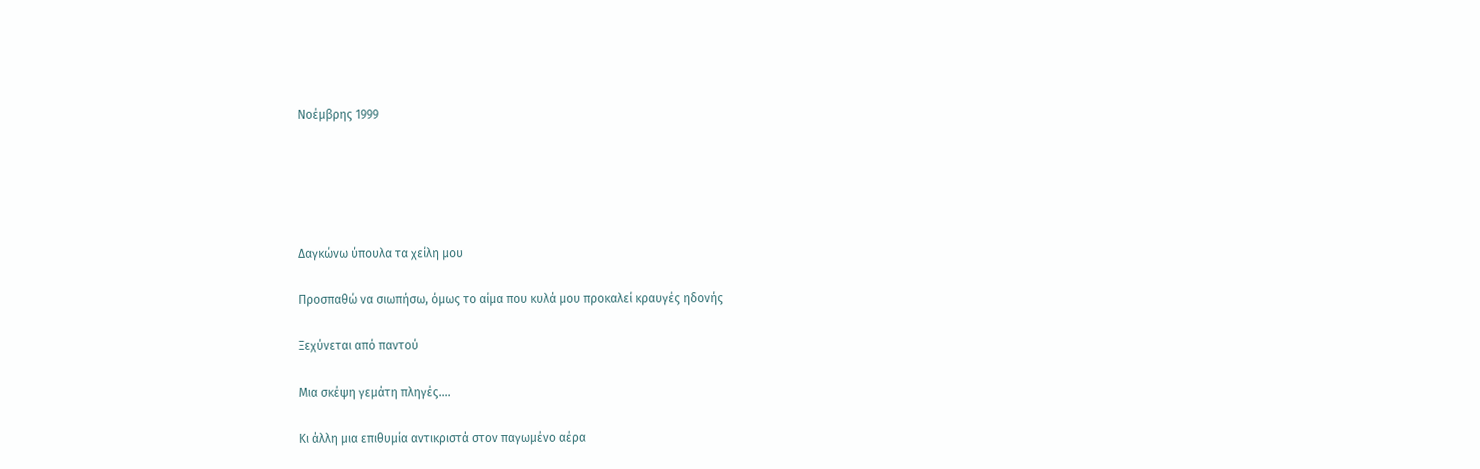Νοέμβρης 1999





Δαγκώνω ύπουλα τα χείλη μου

Προσπαθώ να σιωπήσω, όμως το αίμα που κυλά μου προκαλεί κραυγές ηδονής

Ξεχύνεται από παντού

Μια σκέψη γεμάτη πληγές….

Κι άλλη μια επιθυμία αντικριστά στον παγωμένο αέρα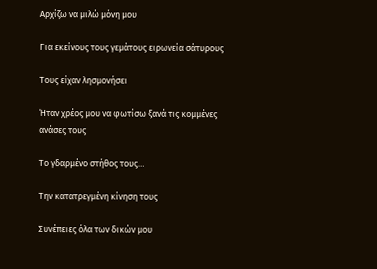Αρχίζω να μιλώ μόνη μου

Για εκείνους τους γεμάτους ειρωνεία σάτυρους

Τους είχαν λησμονήσει

Ήταν χρέος μου να φωτίσω ξανά τις κομμένες ανάσες τους

Το γδαρμένο στήθος τους…

Την κατατρεγμένη κίνηση τους

Συνέπειες όλα των δικών μου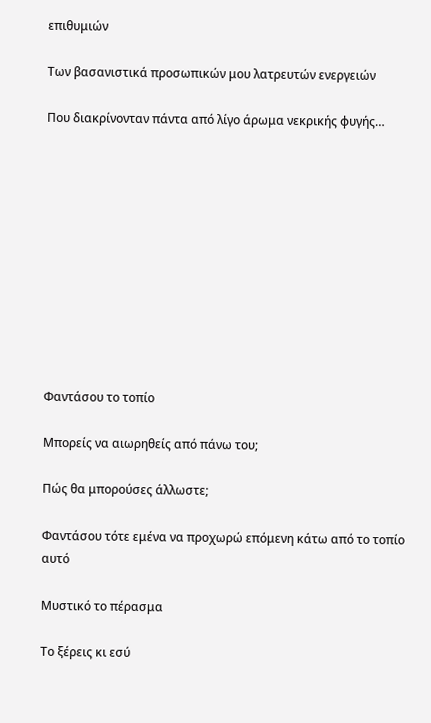επιθυμιών

Των βασανιστικά προσωπικών μου λατρευτών ενεργειών

Που διακρίνονταν πάντα από λίγο άρωμα νεκρικής φυγής…











Φαντάσου το τοπίο

Μπορείς να αιωρηθείς από πάνω του;

Πώς θα μπορούσες άλλωστε;

Φαντάσου τότε εμένα να προχωρώ επόμενη κάτω από το τοπίο αυτό

Μυστικό το πέρασμα

Το ξέρεις κι εσύ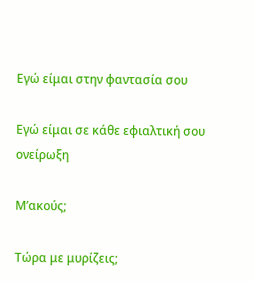Εγώ είμαι στην φαντασία σου

Εγώ είμαι σε κάθε εφιαλτική σου ονείρωξη

Μ’ακούς;

Τώρα με μυρίζεις;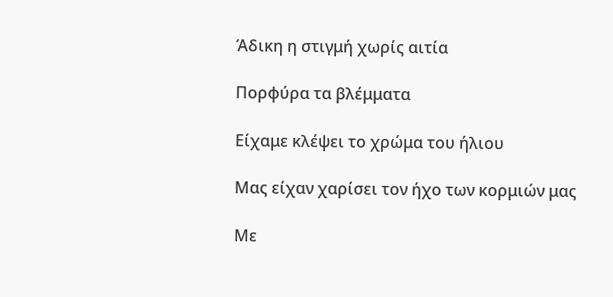Άδικη η στιγμή χωρίς αιτία

Πορφύρα τα βλέμματα

Είχαμε κλέψει το χρώμα του ήλιου

Μας είχαν χαρίσει τον ήχο των κορμιών μας

Με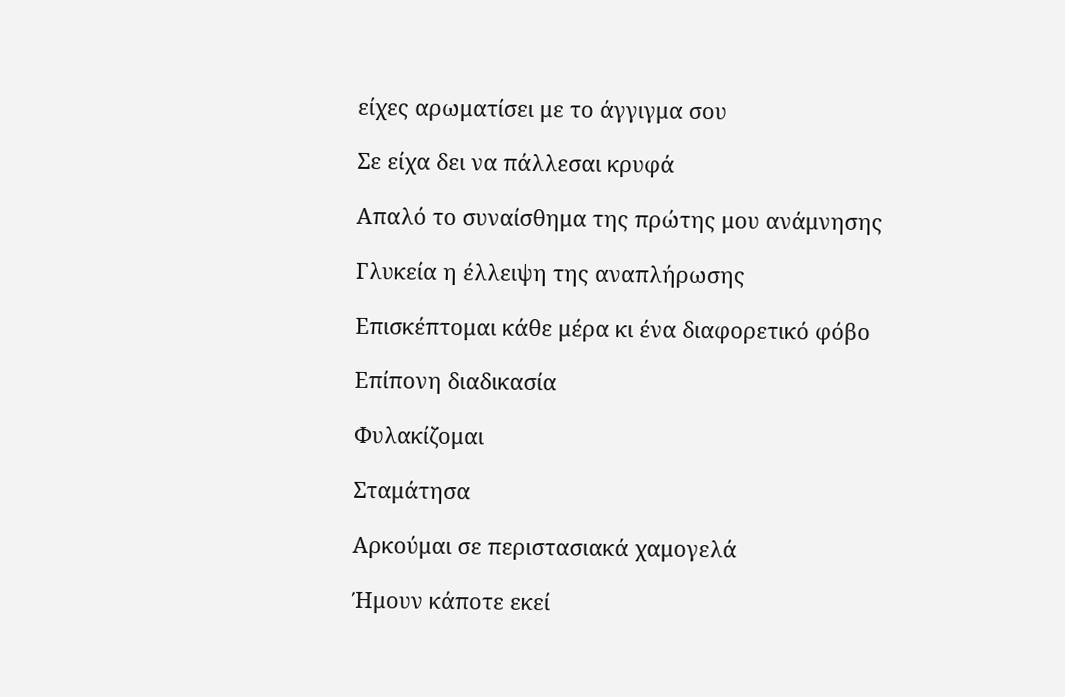είχες αρωματίσει με το άγγιγμα σου

Σε είχα δει να πάλλεσαι κρυφά

Απαλό το συναίσθημα της πρώτης μου ανάμνησης

Γλυκεία η έλλειψη της αναπλήρωσης

Επισκέπτομαι κάθε μέρα κι ένα διαφορετικό φόβο

Επίπονη διαδικασία

Φυλακίζομαι

Σταμάτησα

Αρκούμαι σε περιστασιακά χαμογελά

Ήμουν κάποτε εκεί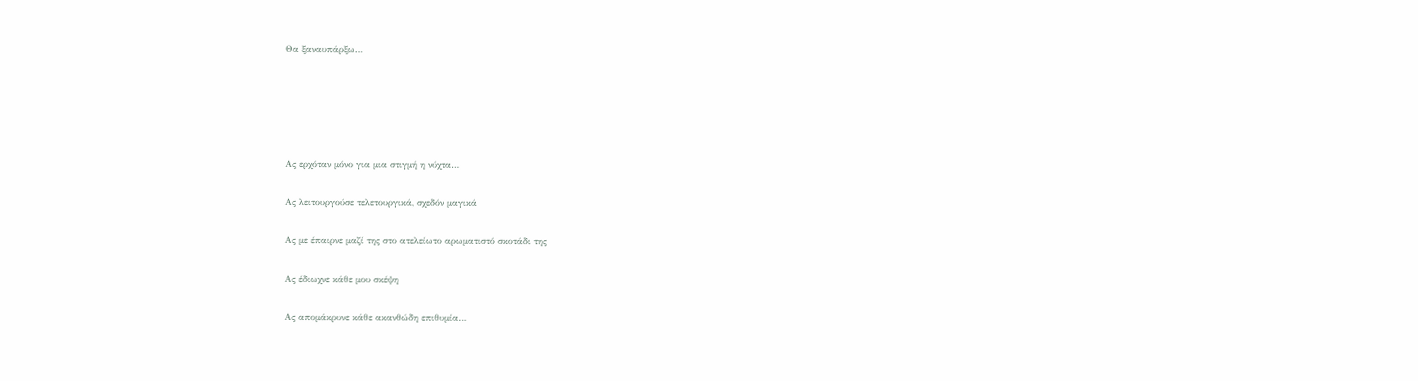Θα ξαναυπάρξω…





Ας ερχόταν μόνο για μια στιγμή η νύχτα…

Ας λειτουργούσε τελετουργικά, σχεδόν μαγικά

Ας με έπαιρνε μαζί της στο ατελείωτο αρωματιστό σκοτάδι της

Ας έδιωχνε κάθε μου σκέψη

Ας απομάκρυνε κάθε ακανθώδη επιθυμία…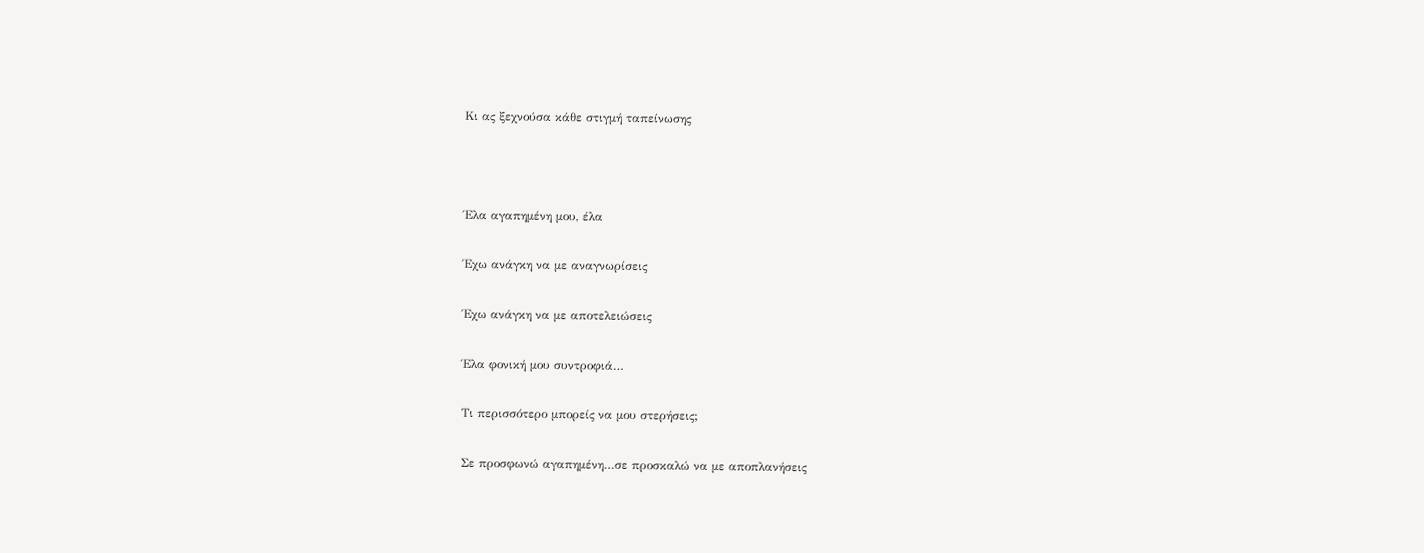Κι ας ξεχνούσα κάθε στιγμή ταπείνωσης



Έλα αγαπημένη μου, έλα

Έχω ανάγκη να με αναγνωρίσεις

Έχω ανάγκη να με αποτελειώσεις

Έλα φονική μου συντροφιά…

Τι περισσότερο μπορείς να μου στερήσεις;

Σε προσφωνώ αγαπημένη…σε προσκαλώ να με αποπλανήσεις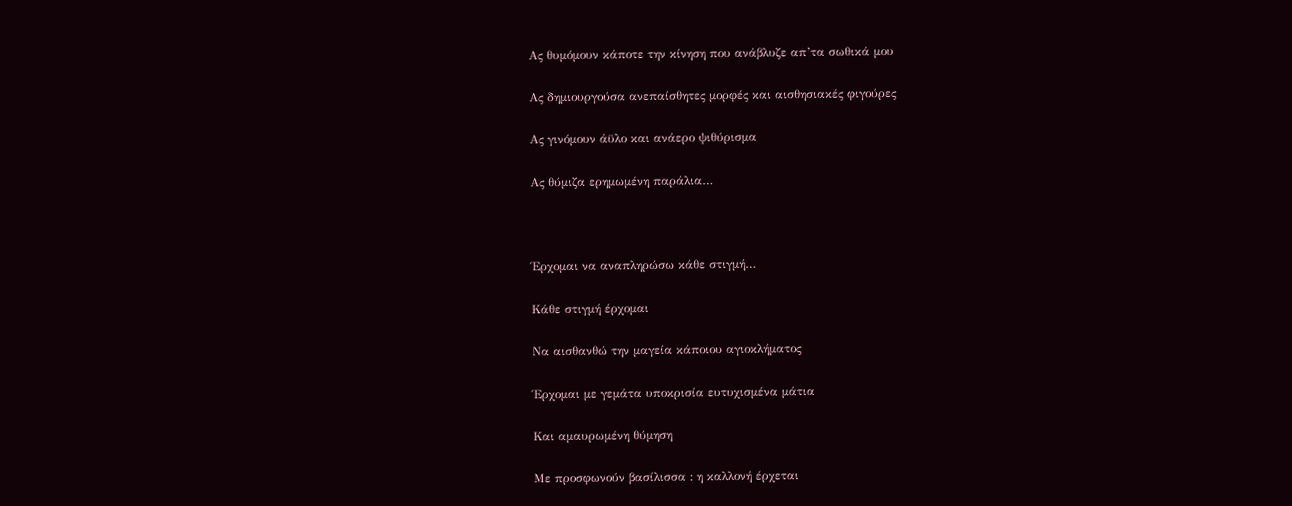Ας θυμόμουν κάποτε την κίνηση που ανάβλυζε απ’τα σωθικά μου

Ας δημιουργούσα ανεπαίσθητες μορφές και αισθησιακές φιγούρες

Ας γινόμουν άϋλο και ανάερο ψιθύρισμα

Ας θύμιζα ερημωμένη παράλια…



Έρχομαι να αναπληρώσω κάθε στιγμή…

Κάθε στιγμή έρχομαι

Να αισθανθώ την μαγεία κάποιου αγιοκλήματος

Έρχομαι με γεμάτα υποκρισία ευτυχισμένα μάτια

Και αμαυρωμένη θύμηση

Με προσφωνούν βασίλισσα : η καλλονή έρχεται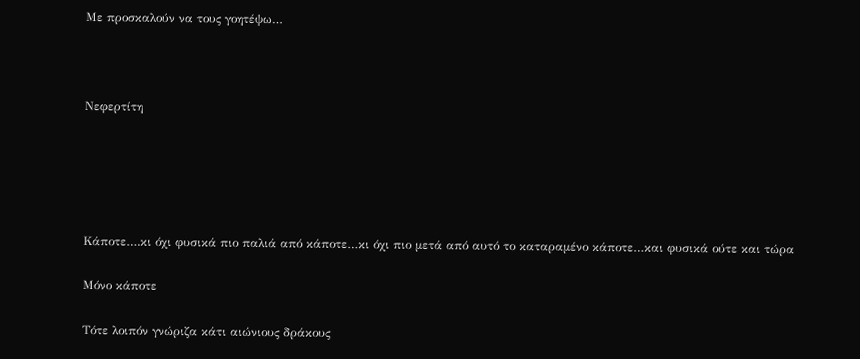Με προσκαλούν να τους γοητέψω…



Νεφερτίτη





Κάποτε….κι όχι φυσικά πιο παλιά από κάποτε…κι όχι πιο μετά από αυτό το καταραμένο κάποτε…και φυσικά ούτε και τώρα

Μόνο κάποτε

Τότε λοιπόν γνώριζα κάτι αιώνιους δράκους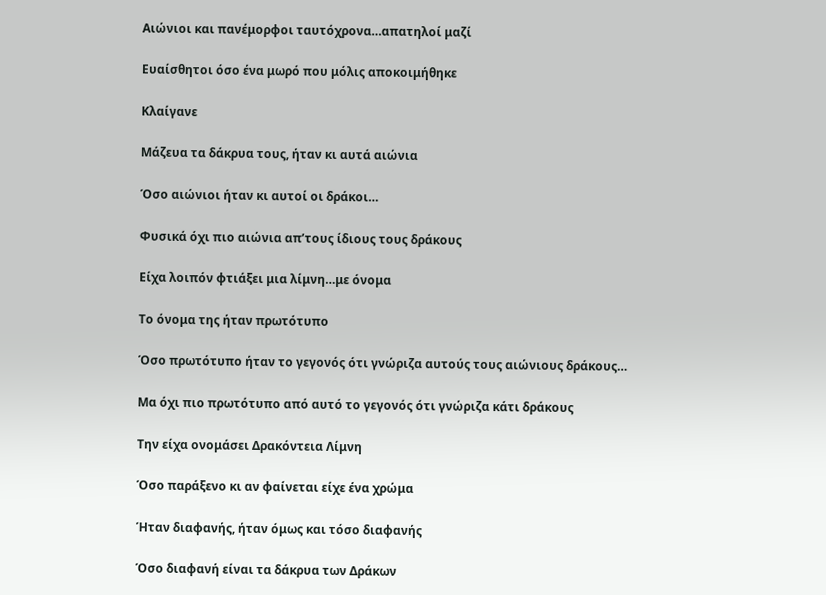Αιώνιοι και πανέμορφοι ταυτόχρονα…απατηλοί μαζί

Ευαίσθητοι όσο ένα μωρό που μόλις αποκοιμήθηκε

Κλαίγανε

Μάζευα τα δάκρυα τους, ήταν κι αυτά αιώνια

Όσο αιώνιοι ήταν κι αυτοί οι δράκοι…

Φυσικά όχι πιο αιώνια απ’τους ίδιους τους δράκους

Είχα λοιπόν φτιάξει μια λίμνη…με όνομα

Το όνομα της ήταν πρωτότυπο

Όσο πρωτότυπο ήταν το γεγονός ότι γνώριζα αυτούς τους αιώνιους δράκους…

Μα όχι πιο πρωτότυπο από αυτό το γεγονός ότι γνώριζα κάτι δράκους

Την είχα ονομάσει Δρακόντεια Λίμνη

Όσο παράξενο κι αν φαίνεται είχε ένα χρώμα

Ήταν διαφανής, ήταν όμως και τόσο διαφανής

Όσο διαφανή είναι τα δάκρυα των Δράκων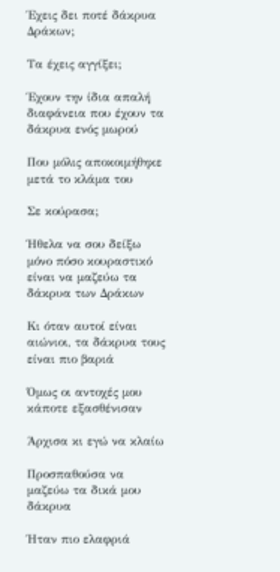Έχεις δει ποτέ δάκρυα Δράκων;

Τα έχεις αγγίξει;

Έχουν την ίδια απαλή διαφάνεια που έχουν τα δάκρυα ενός μωρού

Που μόλις αποκοιμήθηκε μετά το κλάμα του

Σε κούρασα;

Ήθελα να σου δείξω μόνο πόσο κουραστικό είναι να μαζεύω τα δάκρυα των Δράκων

Κι όταν αυτοί είναι αιώνιοι, τα δάκρυα τους είναι πιο βαριά

Όμως οι αντοχές μου κάποτε εξασθένισαν

Άρχισα κι εγώ να κλαίω

Προσπαθούσα να μαζεύω τα δικά μου δάκρυα

Ήταν πιο ελαφριά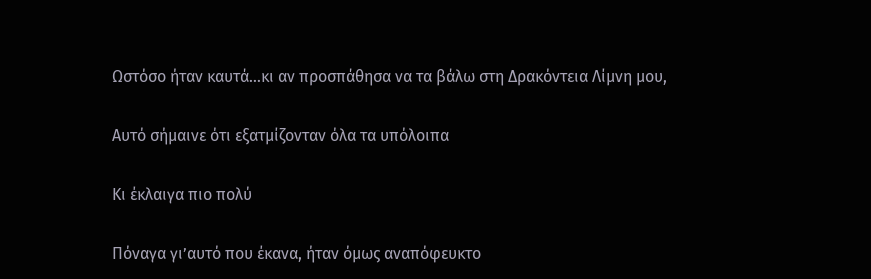Ωστόσο ήταν καυτά…κι αν προσπάθησα να τα βάλω στη Δρακόντεια Λίμνη μου,

Αυτό σήμαινε ότι εξατμίζονταν όλα τα υπόλοιπα

Κι έκλαιγα πιο πολύ

Πόναγα γι’αυτό που έκανα, ήταν όμως αναπόφευκτο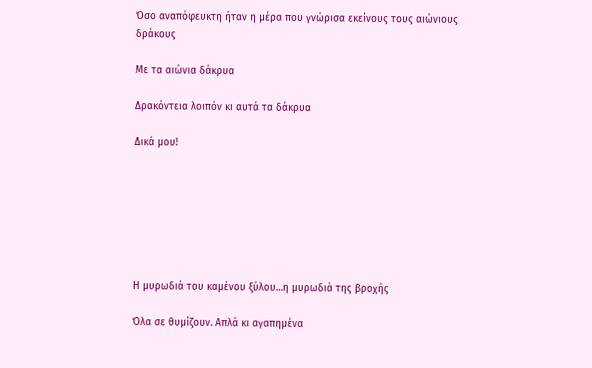Όσο αναπόφευκτη ήταν η μέρα που γνώρισα εκείνους τους αιώνιους δράκους

Με τα αιώνια δάκρυα

Δρακόντεια λοιπόν κι αυτά τα δάκρυα

Δικά μου!







Η μυρωδιά του καμένου ξύλου…η μυρωδιά της βροχής

Όλα σε θυμίζουν. Απλά κι αγαπημένα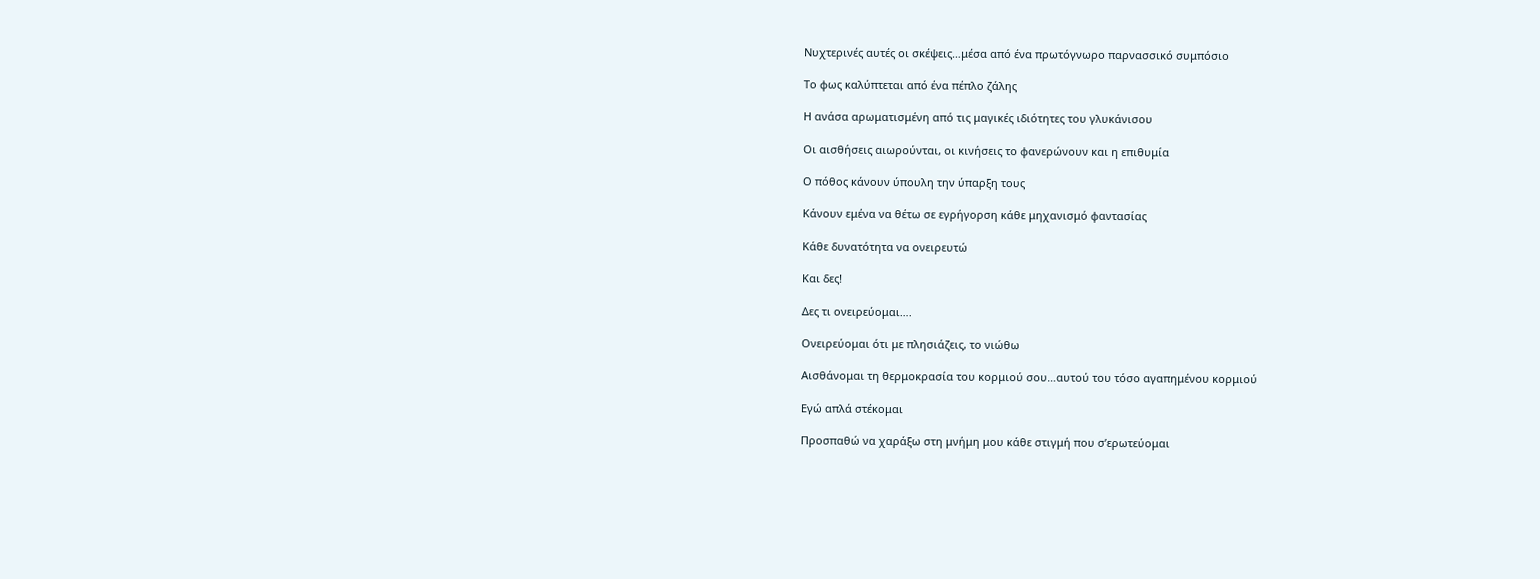Νυχτερινές αυτές οι σκέψεις…μέσα από ένα πρωτόγνωρο παρνασσικό συμπόσιο

Το φως καλύπτεται από ένα πέπλο ζάλης

Η ανάσα αρωματισμένη από τις μαγικές ιδιότητες του γλυκάνισου

Οι αισθήσεις αιωρούνται, οι κινήσεις το φανερώνουν και η επιθυμία

Ο πόθος κάνουν ύπουλη την ύπαρξη τους

Κάνουν εμένα να θέτω σε εγρήγορση κάθε μηχανισμό φαντασίας

Κάθε δυνατότητα να ονειρευτώ

Και δες!

Δες τι ονειρεύομαι….

Ονειρεύομαι ότι με πλησιάζεις, το νιώθω

Αισθάνομαι τη θερμοκρασία του κορμιού σου…αυτού του τόσο αγαπημένου κορμιού

Εγώ απλά στέκομαι

Προσπαθώ να χαράξω στη μνήμη μου κάθε στιγμή που σ’ερωτεύομαι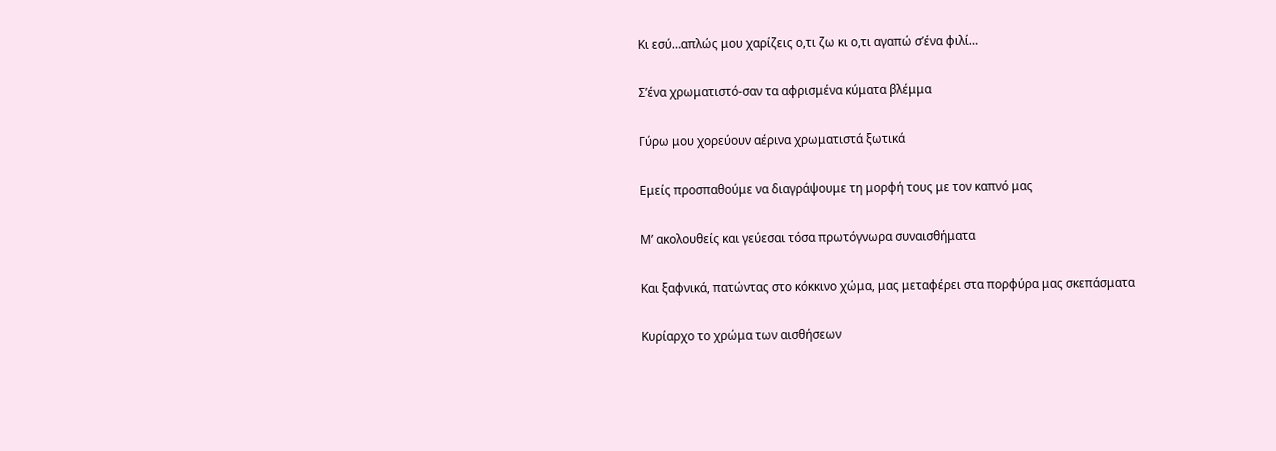Κι εσύ…απλώς μου χαρίζεις ο,τι ζω κι ο,τι αγαπώ σ’ένα φιλί…

Σ’ένα χρωματιστό-σαν τα αφρισμένα κύματα βλέμμα

Γύρω μου χορεύουν αέρινα χρωματιστά ξωτικά

Εμείς προσπαθούμε να διαγράψουμε τη μορφή τους με τον καπνό μας

Μ’ ακολουθείς και γεύεσαι τόσα πρωτόγνωρα συναισθήματα

Και ξαφνικά, πατώντας στο κόκκινο χώμα, μας μεταφέρει στα πορφύρα μας σκεπάσματα

Κυρίαρχο το χρώμα των αισθήσεων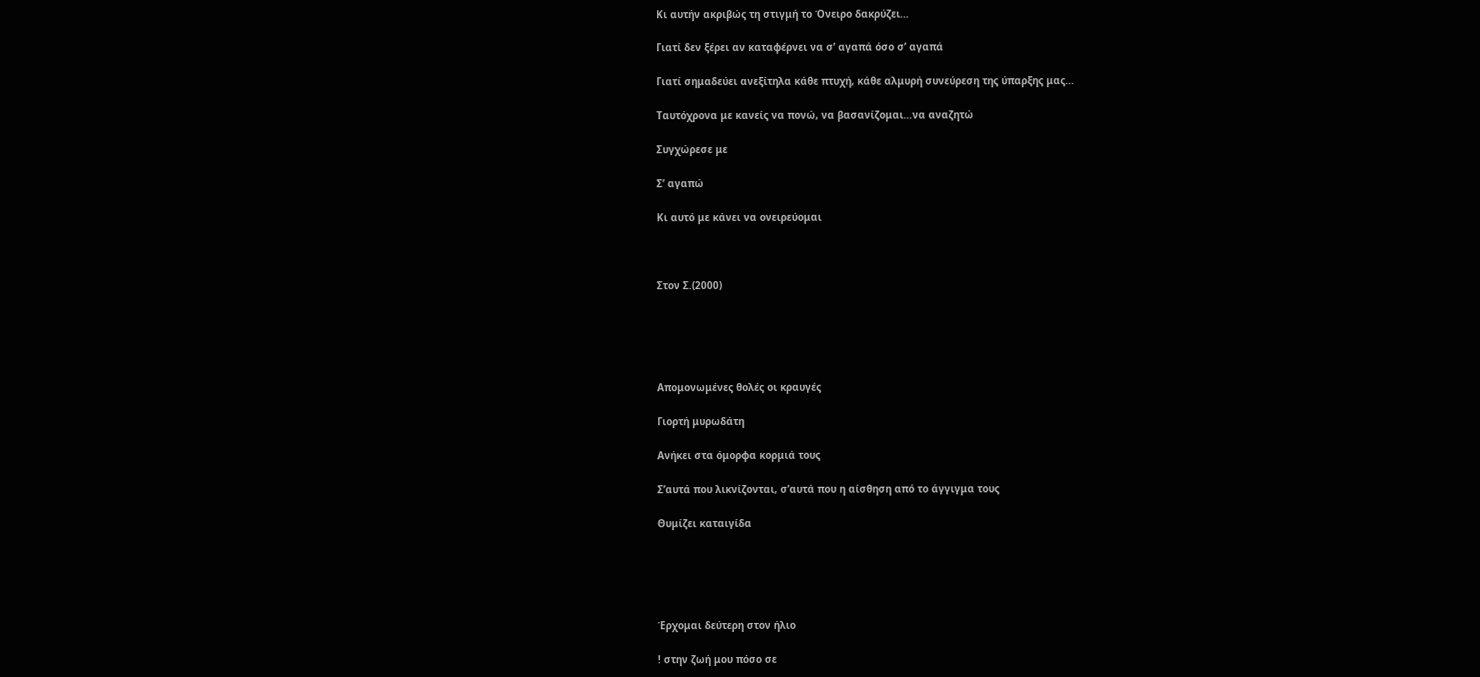Κι αυτήν ακριβώς τη στιγμή το Όνειρο δακρύζει…

Γιατί δεν ξέρει αν καταφέρνει να σ’ αγαπά όσο σ’ αγαπά

Γιατί σημαδεύει ανεξίτηλα κάθε πτυχή, κάθε αλμυρή συνεύρεση της ύπαρξης μας…

Ταυτόχρονα με κανείς να πονώ, να βασανίζομαι…να αναζητώ

Συγχώρεσε με

Σ’ αγαπώ

Κι αυτό με κάνει να ονειρεύομαι



Στον Σ.(2000)





Απομονωμένες θολές οι κραυγές

Γιορτή μυρωδάτη

Ανήκει στα όμορφα κορμιά τους

Σ’αυτά που λικνίζονται, σ’αυτά που η αίσθηση από το άγγιγμα τους

Θυμίζει καταιγίδα





Έρχομαι δεύτερη στον ήλιο

! στην ζωή μου πόσο σε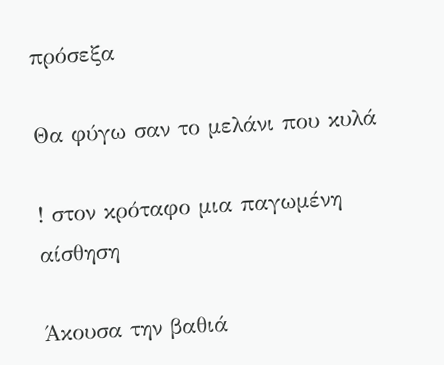πρόσεξα

Θα φύγω σαν το μελάνι που κυλά

! στον κρόταφο μια παγωμένη αίσθηση

Άκουσα την βαθιά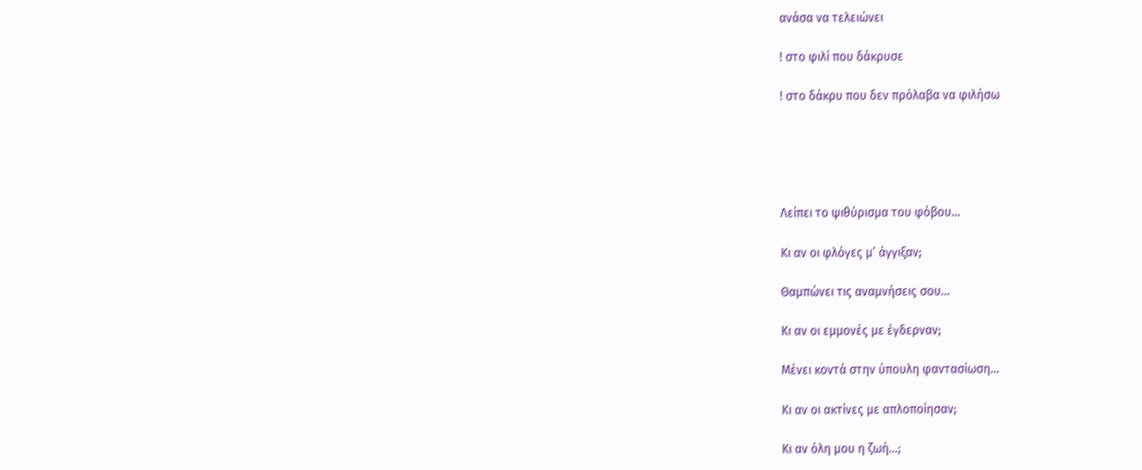ανάσα να τελειώνει

! στο φιλί που δάκρυσε

! στο δάκρυ που δεν πρόλαβα να φιλήσω





Λείπει το ψιθύρισμα του φόβου…

Κι αν οι φλόγες μ’ άγγιξαν;

Θαμπώνει τις αναμνήσεις σου…

Κι αν οι εμμονές με έγδερναν;

Μένει κοντά στην ύπουλη φαντασίωση…

Κι αν οι ακτίνες με απλοποίησαν;

Κι αν όλη μου η ζωή…;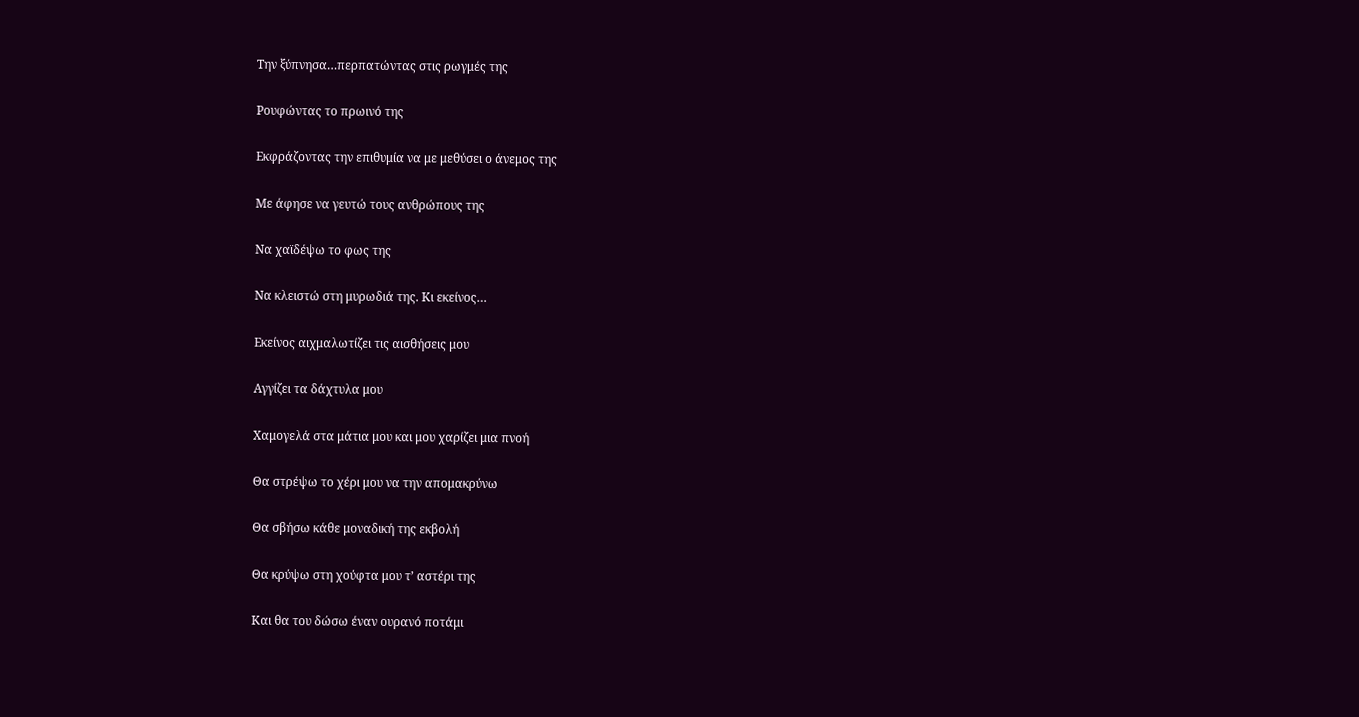Την ξύπνησα…περπατώντας στις ρωγμές της

Ρουφώντας το πρωινό της

Εκφράζοντας την επιθυμία να με μεθύσει ο άνεμος της

Με άφησε να γευτώ τους ανθρώπους της

Να χαϊδέψω το φως της

Να κλειστώ στη μυρωδιά της. Κι εκείνος…

Εκείνος αιχμαλωτίζει τις αισθήσεις μου

Αγγίζει τα δάχτυλα μου

Χαμογελά στα μάτια μου και μου χαρίζει μια πνοή

Θα στρέψω το χέρι μου να την απομακρύνω

Θα σβήσω κάθε μοναδική της εκβολή

Θα κρύψω στη χούφτα μου τ’ αστέρι της

Και θα του δώσω έναν ουρανό ποτάμι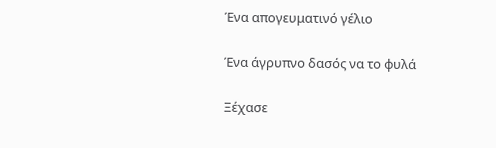Ένα απογευματινό γέλιο

Ένα άγρυπνο δασός να το φυλά

Ξέχασε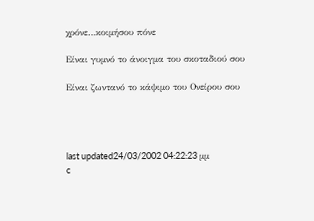χρόνε…κοιμήσου πόνε

Είναι γυμνό το άνοιγμα του σκοταδιού σου

Είναι ζωντανό το κάψιμο του Ονείρου σου




last updated24/03/2002 04:22:23 μμ
c